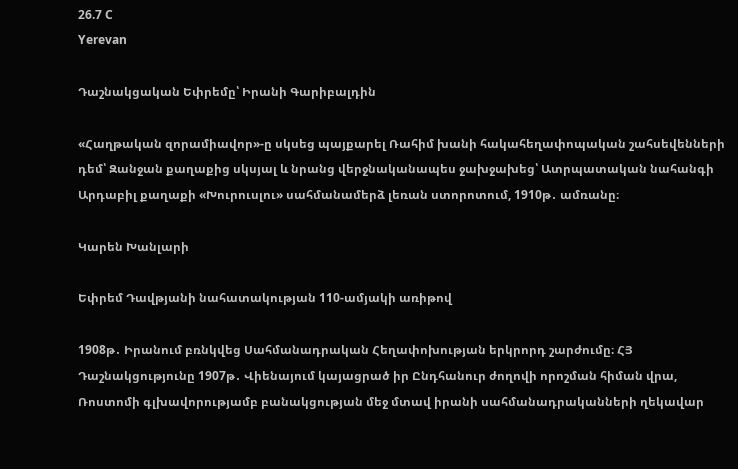26.7 C
Yerevan

Դաշնակցական Եփրեմը՝ Իրանի Գարիբալդին

«Հաղթական զորամիավոր»-ը սկսեց պայքարել Ռահիմ խանի հակահեղափոպական շահսեվենների դեմ՝ Զանջան քաղաքից սկսյալ և նրանց վերջնականապես ջախջախեց՝ Ատրպատական նահանգի Արդաբիլ քաղաքի «Խուրուսլու» սահմանամերձ լեռան ստորոտում, 1910թ․ ամռանը։

Կարեն Խանլարի

Եփրեմ Դավթյանի նահատակության 110-ամյակի առիթով

1908թ․ Իրանում բռնկվեց Սահմանադրական Հեղափոխության երկրորդ շարժումը։ ՀՅ Դաշնակցությունը 1907թ․ Վիենայում կայացրած իր Ընդհանուր ժողովի որոշման հիման վրա, Ռոստոմի գլխավորությամբ բանակցության մեջ մտավ իրանի սահմանադրականների ղեկավար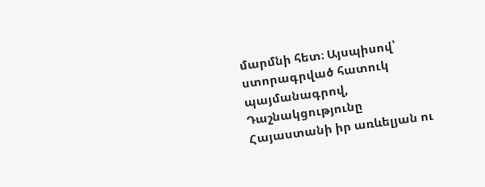մարմնի հետ։ Այսպիսով՝ ստորագրված հատուկ պայմանագրով, Դաշնակցությունը Հայաստանի իր առևելյան ու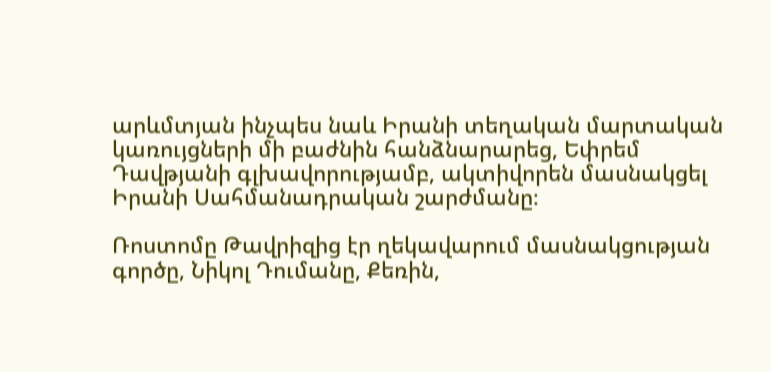արևմտյան ինչպես նաև Իրանի տեղական մարտական կառույցների մի բաժնին հանձնարարեց, Եփրեմ Դավթյանի գլխավորությամբ, ակտիվորեն մասնակցել Իրանի Սահմանադրական շարժմանը։

Ռոստոմը Թավրիզից էր ղեկավարում մասնակցության գործը, Նիկոլ Դումանը, Քեռին,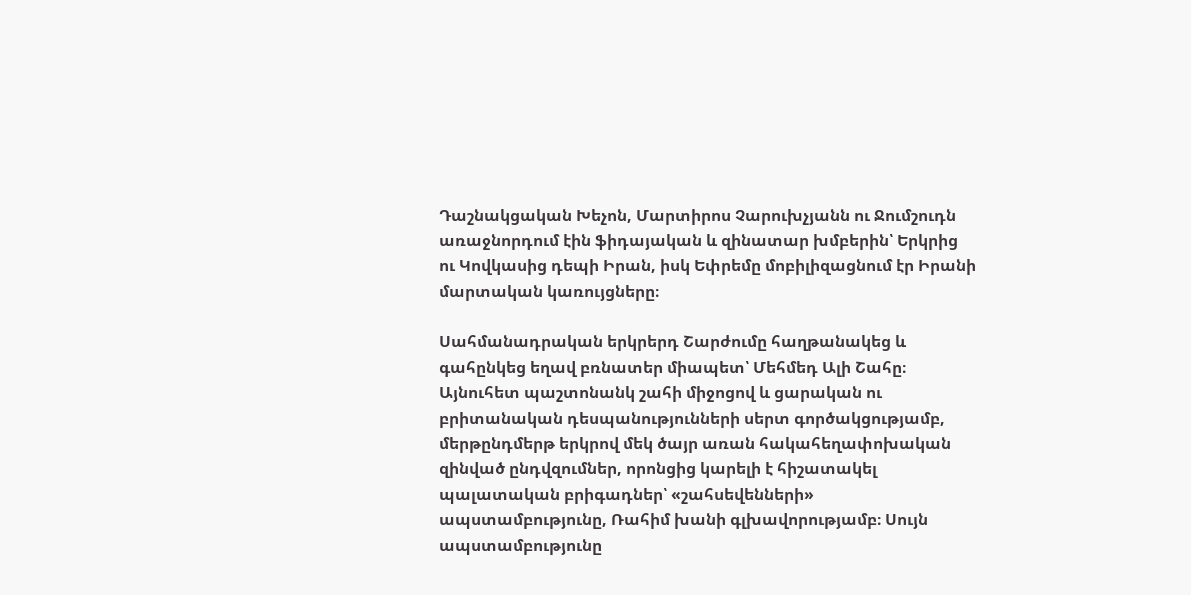Դաշնակցական Խեչոն, Մարտիրոս Չարուխչյանն ու Ջումշուդն առաջնորդում էին ֆիդայական և զինատար խմբերին՝ Երկրից ու Կովկասից դեպի Իրան, իսկ Եփրեմը մոբիլիզացնում էր Իրանի մարտական կառույցները։

Սահմանադրական երկրերդ Շարժումը հաղթանակեց և գահընկեց եղավ բռնատեր միապետ՝ Մեհմեդ Ալի Շահը։ Այնուհետ պաշտոնանկ շահի միջոցով և ցարական ու բրիտանական դեսպանությունների սերտ գործակցությամբ, մերթընդմերթ երկրով մեկ ծայր առան հակահեղափոխական զինված ընդվզումներ, որոնցից կարելի է հիշատակել պալատական բրիգադներ՝ «շահսեվենների» ապստամբությունը, Ռահիմ խանի գլխավորությամբ։ Սույն ապստամբությունը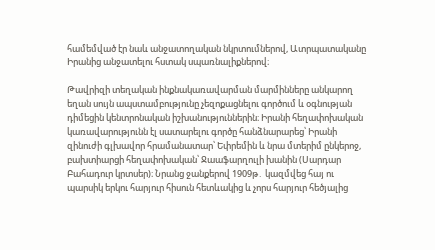համեմված էր նաև անջատողական նկրտումներով, Ատրպատականը Իրանից անջատելու հստակ սպառնալիքներով։

Թավրիզի տեղական ինքնակառավարման մարմինները անկարող եղան սույն ապստամբությունը չեզոքացնելու գործում և օգնության դիմեցին կենտրոնական իշխանություններին։ Իրանի հեղափոխական կառավարությունն էլ սատարելու գործը հանձնարարեց՝ Իրանի զինուժի գլխավոր հրամանատար՝ Եփրեմին և նրա մտերիմ ընկերոջ, բախտիարցի հեղափոխական՝ Ջաաֆարղուլի խանին (Սարդար Բահադուր կրտսեր)։ Նրանց ջանքերով 1909թ․ կազմվեց հայ ու պարսիկ երկու հարյուր հիսուն հետևակից և չորս հարյուր հեծյալից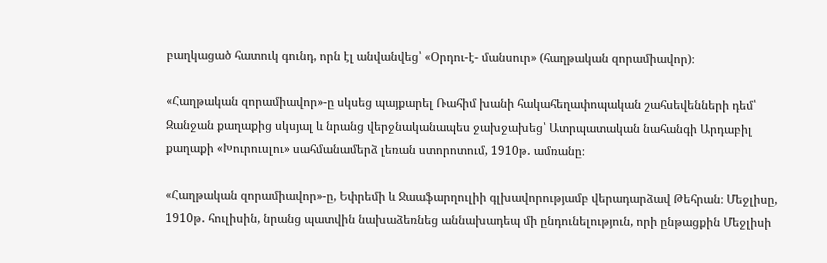բաղկացած հատուկ գունդ, որն էլ անվանվեց՝ «Օրդու-է- մանսուր» (հաղթական զորամիավոր)։

«Հաղթական զորամիավոր»-ը սկսեց պայքարել Ռահիմ խանի հակահեղափոպական շահսեվենների դեմ՝ Զանջան քաղաքից սկսյալ և նրանց վերջնականապես ջախջախեց՝ Ատրպատական նահանգի Արդաբիլ քաղաքի «Խուրուսլու» սահմանամերձ լեռան ստորոտում, 1910թ․ ամռանը։

«Հաղթական զորամիավոր»-ը, Եփրեմի և Ջաաֆարղուլիի գլխավորությամբ վերադարձավ Թեհրան։ Մեջլիսը, 1910թ․ հուլիսին, նրանց պատվին նախաձեռնեց աննախադեպ մի ընդունելություն, որի ընթացքին Մեջլիսի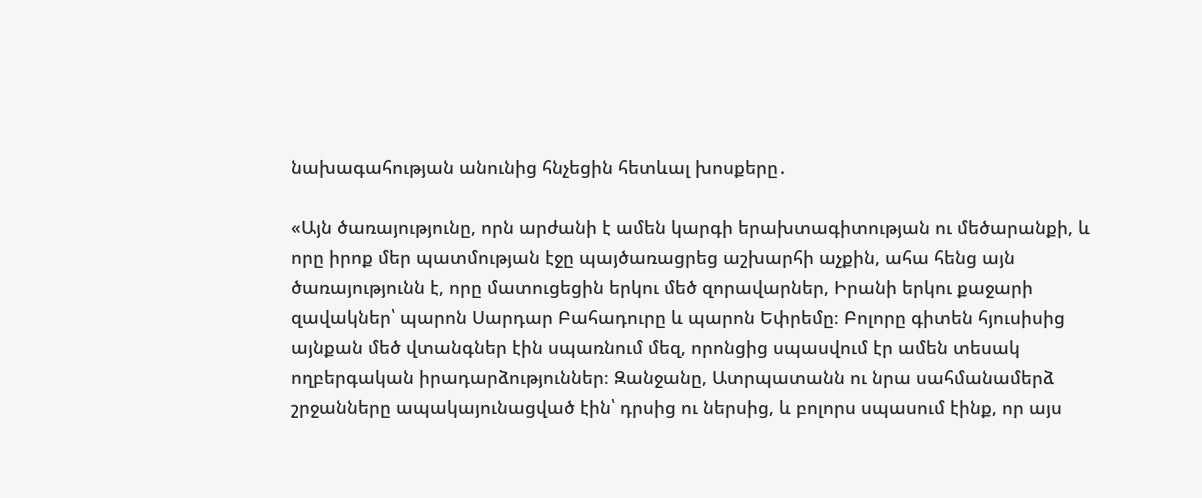նախագահության անունից հնչեցին հետևալ խոսքերը․

«Այն ծառայությունը, որն արժանի է ամեն կարգի երախտագիտության ու մեծարանքի, և որը իրոք մեր պատմության էջը պայծառացրեց աշխարհի աչքին, ահա հենց այն ծառայությունն է, որը մատուցեցին երկու մեծ զորավարներ, Իրանի երկու քաջարի զավակներ՝ պարոն Սարդար Բահադուրը և պարոն Եփրեմը։ Բոլորը գիտեն հյուսիսից այնքան մեծ վտանգներ էին սպառնում մեզ, որոնցից սպասվում էր ամեն տեսակ ողբերգական իրադարձություններ։ Զանջանը, Ատրպատանն ու նրա սահմանամերձ շրջանները ապակայունացված էին՝ դրսից ու ներսից, և բոլորս սպասում էինք, որ այս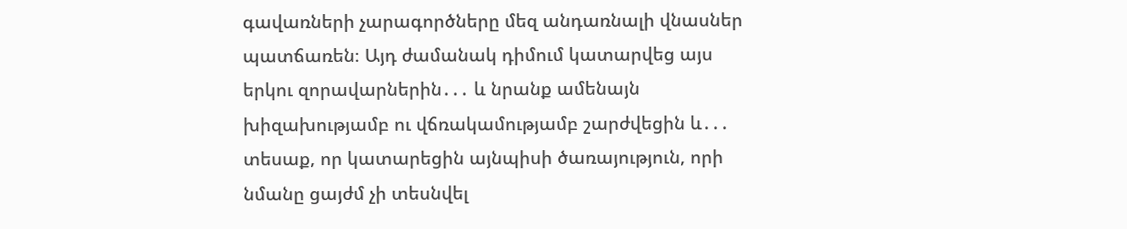գավառների չարագործները մեզ անդառնալի վնասներ պատճառեն։ Այդ ժամանակ դիմում կատարվեց այս երկու զորավարներին․․․ և նրանք ամենայն խիզախությամբ ու վճռակամությամբ շարժվեցին և․․․ տեսաք, որ կատարեցին այնպիսի ծառայություն, որի նմանը ցայժմ չի տեսնվել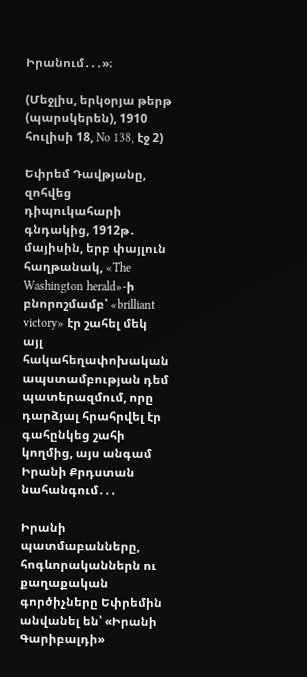Իրանում․․․»։

(Մեջլիս, երկօրյա թերթ (պարսկերեն), 1910 հուլիսի 18, No 138, էջ 2)

Եփրեմ Դավթյանը, զոհվեց դիպուկահարի գնդակից, 1912թ․ մայիսին, երբ փայլուն հաղթանակ, «The Washington herald»-ի բնորոշմամբ՝ «brilliant victory» էր շահել մեկ այլ հակահեղափոխական ապստամբության դեմ պատերազմում, որը դարձյալ հրահրվել էր գահընկեց շահի կողմից, այս անգամ Իրանի Քրդստան նահանգում․․․

Իրանի պատմաբանները, հոգևորականներն ու քաղաքական գործիչները Եփրեմին անվանել են՝ «Իրանի Գարիբալդի»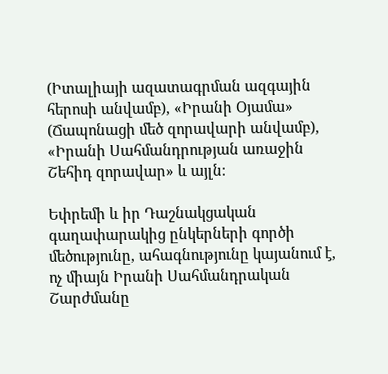(Իտալիայի ազատագրման ազգային հերոսի անվամբ), «Իրանի Օյամա» (Ճապոնացի մեծ զորավարի անվամբ), «Իրանի Սահմանդրության առաջին Շեհիդ զորավար» և այլն։

Եփրեմի և իր Դաշնակցական գաղափարակից ընկերների գործի մեծությունը, ահագնությունը կայանում է, ոչ միայն Իրանի Սահմանդրական Շարժմանը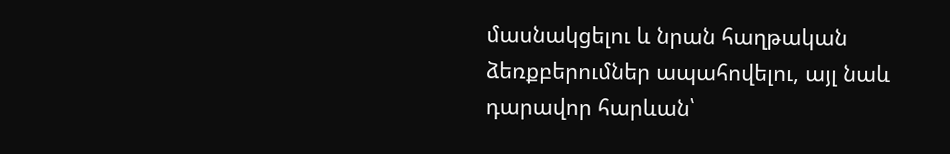մասնակցելու և նրան հաղթական ձեռքբերումներ ապահովելու, այլ նաև դարավոր հարևան՝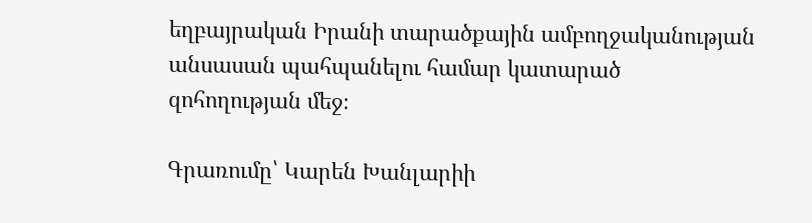եղբայրական Իրանի տարածքային ամբողջականության անսասան պահպանելու համար կատարած զոհողության մեջ։

Գրառումը՝ Կարեն Խանլարիի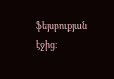ֆեյսբուքյան էջից։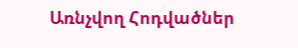Առնչվող Հոդվածներ